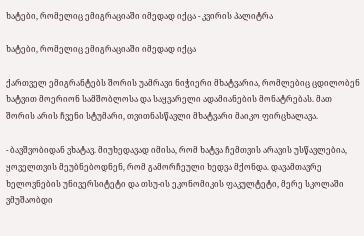ხატები, რომელიც ემიგრაციაში იმედად იქცა - კვირის პალიტრა

ხატები, რომელიც ემიგრაციაში იმედად იქცა

ქართველ ემიგრანტებს შორის უამრავი ნიჭიერი მხატვარია, რომლებიც ცდილობენ ხატვით მოერიონ სამშობლოსა და საყვარელი ადამიანების მონატრებას. მათ შორის არის ჩვენი სტუმარი, თვითნასწავლი მხატვარი მაიკო ფირცხალავა.

- ბავშვობიდან ვხატავ. მიუხედავად იმისა, რომ ხატვა ჩემთვის არავის უსწავლებია, ყოველთვის მეუბნებოდნენ, რომ გამორჩეული ხედვა მქონდა. დავამთავრე ხელოვნების უნივერსიტეტი და თსუ-ის ეკონომიკის ფაკულტეტი, მერე სკოლაში ვმუშაობდი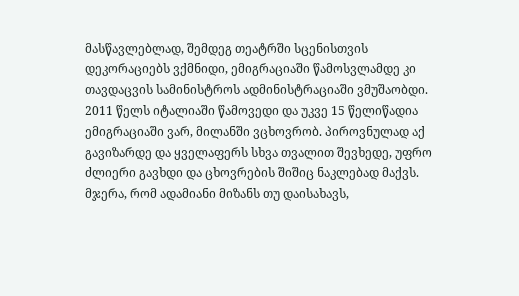მასწავლებლად, შემდეგ თეატრში სცენისთვის დეკორაციებს ვქმნიდი, ემიგრაციაში წამოსვლამდე კი თავდაცვის სამინისტროს ადმინისტრაციაში ვმუშაობდი. 2011 წელს იტალიაში წამოვედი და უკვე 15 წელიწადია ემიგრაციაში ვარ, მილანში ვცხოვრობ. პიროვნულად აქ გავიზარდე და ყველაფერს სხვა თვალით შევხედე, უფრო ძლიერი გავხდი და ცხოვრების შიშიც ნაკლებად მაქვს. მჯერა, რომ ადამიანი მიზანს თუ დაისახავს,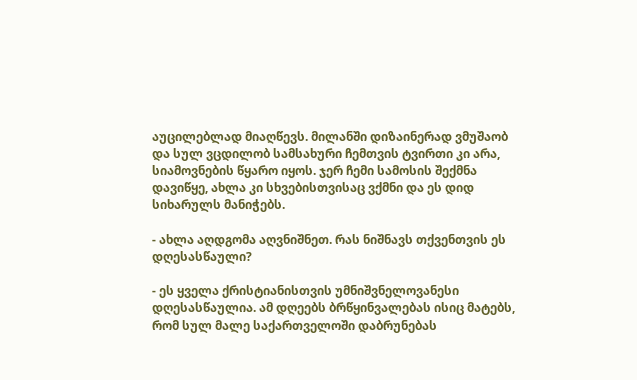აუცილებლად მიაღწევს. მილანში დიზაინერად ვმუშაობ და სულ ვცდილობ სამსახური ჩემთვის ტვირთი კი არა, სიამოვნების წყარო იყოს. ჯერ ჩემი სამოსის შექმნა დავიწყე, ახლა კი სხვებისთვისაც ვქმნი და ეს დიდ სიხარულს მანიჭებს.

- ახლა აღდგომა აღვნიშნეთ. რას ნიშნავს თქვენთვის ეს დღესასწაული?

- ეს ყველა ქრისტიანისთვის უმნიშვნელოვანესი დღესასწაულია. ამ დღეებს ბრწყინვალებას ისიც მატებს, რომ სულ მალე საქართველოში დაბრუნებას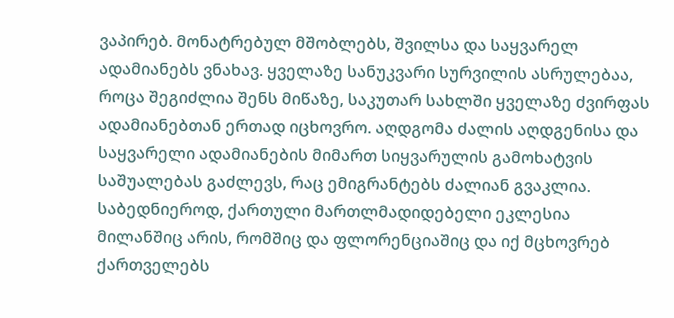ვაპირებ. მონატრებულ მშობლებს, შვილსა და საყვარელ ადამიანებს ვნახავ. ყველაზე სანუკვარი სურვილის ასრულებაა, როცა შეგიძლია შენს მიწაზე, საკუთარ სახლში ყველაზე ძვირფას ადამიანებთან ერთად იცხოვრო. აღდგომა ძალის აღდგენისა და საყვარელი ადამიანების მიმართ სიყვარულის გამოხატვის საშუალებას გაძლევს, რაც ემიგრანტებს ძალიან გვაკლია. საბედნიეროდ, ქართული მართლმადიდებელი ეკლესია მილანშიც არის, რომშიც და ფლორენციაშიც და იქ მცხოვრებ ქართველებს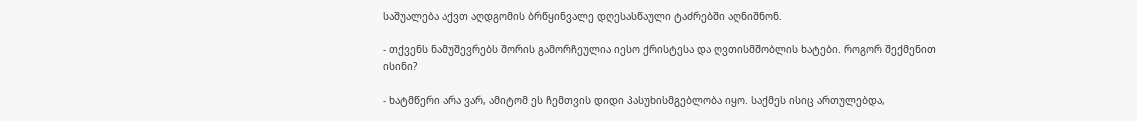საშუალება აქვთ აღდგომის ბრწყინვალე დღესასწაული ტაძრებში აღნიშნონ.

- თქვენს ნამუშევრებს შორის გამორჩეულია იესო ქრისტესა და ღვთისმშობლის ხატები. როგორ შექმენით ისინი?

- ხატმწერი არა ვარ, ამიტომ ეს ჩემთვის დიდი პასუხისმგებლობა იყო. საქმეს ისიც ართულებდა,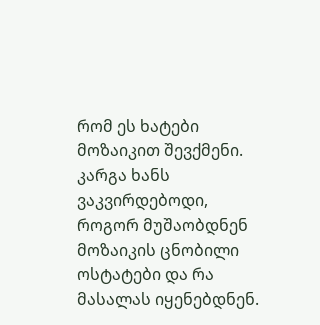რომ ეს ხატები მოზაიკით შევქმენი. კარგა ხანს ვაკვირდებოდი, როგორ მუშაობდნენ მოზაიკის ცნობილი ოსტატები და რა მასალას იყენებდნენ.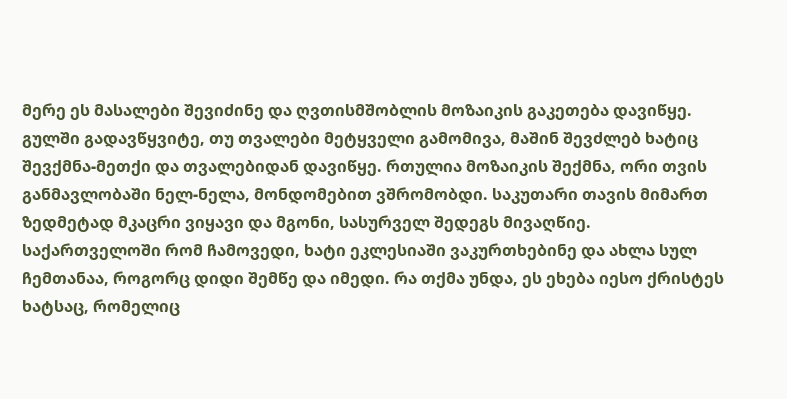მერე ეს მასალები შევიძინე და ღვთისმშობლის მოზაიკის გაკეთება დავიწყე. გულში გადავწყვიტე, თუ თვალები მეტყველი გამომივა, მაშინ შევძლებ ხატიც შევქმნა-მეთქი და თვალებიდან დავიწყე. რთულია მოზაიკის შექმნა, ორი თვის განმავლობაში ნელ-ნელა, მონდომებით ვშრომობდი. საკუთარი თავის მიმართ ზედმეტად მკაცრი ვიყავი და მგონი, სასურველ შედეგს მივაღწიე. საქართველოში რომ ჩამოვედი, ხატი ეკლესიაში ვაკურთხებინე და ახლა სულ ჩემთანაა, როგორც დიდი შემწე და იმედი. რა თქმა უნდა, ეს ეხება იესო ქრისტეს ხატსაც, რომელიც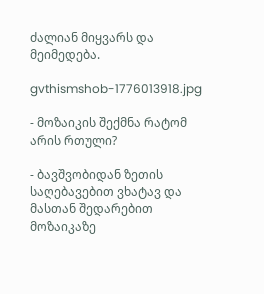ძალიან მიყვარს და მეიმედება.

gvthismshob-1776013918.jpg

- მოზაიკის შექმნა რატომ არის რთული?

- ბავშვობიდან ზეთის საღებავებით ვხატავ და მასთან შედარებით მოზაიკაზე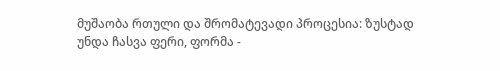მუშაობა რთული და შრომატევადი პროცესია: ზუსტად უნდა ჩასვა ფერი, ფორმა -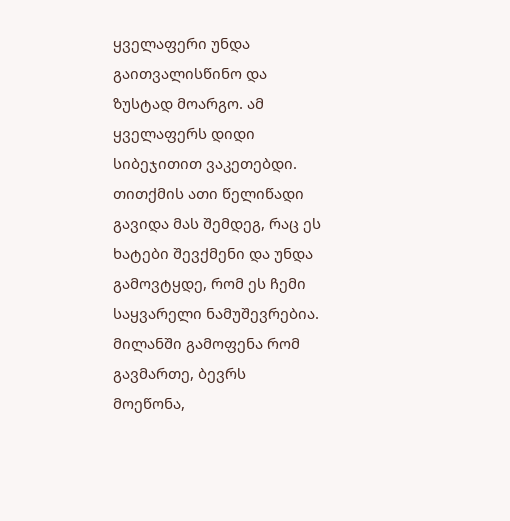ყველაფერი უნდა გაითვალისწინო და ზუსტად მოარგო. ამ ყველაფერს დიდი სიბეჯითით ვაკეთებდი. თითქმის ათი წელიწადი გავიდა მას შემდეგ, რაც ეს ხატები შევქმენი და უნდა გამოვტყდე, რომ ეს ჩემი საყვარელი ნამუშევრებია. მილანში გამოფენა რომ გავმართე, ბევრს მოეწონა,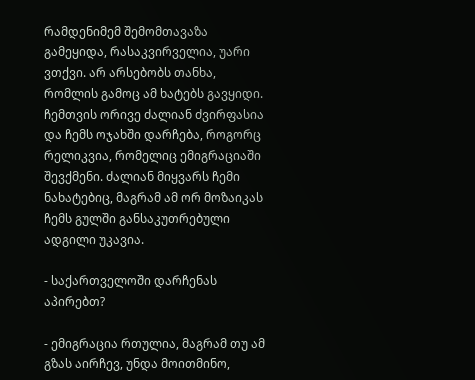რამდენიმემ შემომთავაზა გამეყიდა, რასაკვირველია, უარი ვთქვი. არ არსებობს თანხა, რომლის გამოც ამ ხატებს გავყიდი. ჩემთვის ორივე ძალიან ძვირფასია და ჩემს ოჯახში დარჩება, როგორც რელიკვია, რომელიც ემიგრაციაში შევქმენი. ძალიან მიყვარს ჩემი ნახატებიც, მაგრამ ამ ორ მოზაიკას ჩემს გულში განსაკუთრებული ადგილი უკავია.

- საქართველოში დარჩენას აპირებთ?

- ემიგრაცია რთულია, მაგრამ თუ ამ გზას აირჩევ, უნდა მოითმინო,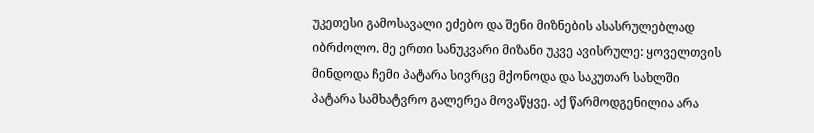უკეთესი გამოსავალი ეძებო და შენი მიზნების ასასრულებლად იბრძოლო. მე ერთი სანუკვარი მიზანი უკვე ავისრულე: ყოველთვის მინდოდა ჩემი პატარა სივრცე მქონოდა და საკუთარ სახლში პატარა სამხატვრო გალერეა მოვაწყვე. აქ წარმოდგენილია არა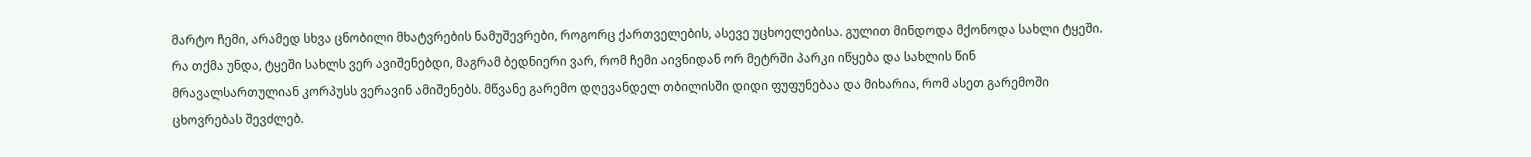მარტო ჩემი, არამედ სხვა ცნობილი მხატვრების ნამუშევრები, როგორც ქართველების, ასევე უცხოელებისა. გულით მინდოდა მქონოდა სახლი ტყეში. რა თქმა უნდა, ტყეში სახლს ვერ ავიშენებდი, მაგრამ ბედნიერი ვარ, რომ ჩემი აივნიდან ორ მეტრში პარკი იწყება და სახლის წინ მრავალსართულიან კორპუსს ვერავინ ამიშენებს. მწვანე გარემო დღევანდელ თბილისში დიდი ფუფუნებაა და მიხარია, რომ ასეთ გარემოში ცხოვრებას შევძლებ.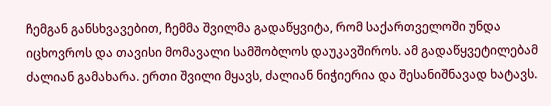ჩემგან განსხვავებით, ჩემმა შვილმა გადაწყვიტა, რომ საქართველოში უნდა იცხოვროს და თავისი მომავალი სამშობლოს დაუკავშიროს. ამ გადაწყვეტილებამ ძალიან გამახარა. ერთი შვილი მყავს, ძალიან ნიჭიერია და შესანიშნავად ხატავს.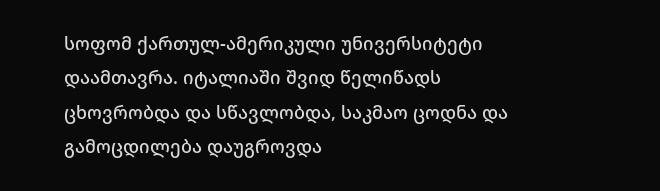სოფომ ქართულ-ამერიკული უნივერსიტეტი დაამთავრა. იტალიაში შვიდ წელიწადს ცხოვრობდა და სწავლობდა, საკმაო ცოდნა და გამოცდილება დაუგროვდა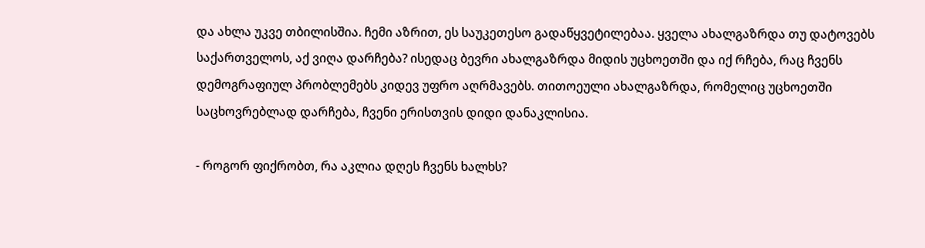და ახლა უკვე თბილისშია. ჩემი აზრით, ეს საუკეთესო გადაწყვეტილებაა. ყველა ახალგაზრდა თუ დატოვებს საქართველოს, აქ ვიღა დარჩება? ისედაც ბევრი ახალგაზრდა მიდის უცხოეთში და იქ რჩება, რაც ჩვენს დემოგრაფიულ პრობლემებს კიდევ უფრო აღრმავებს. თითოეული ახალგაზრდა, რომელიც უცხოეთში საცხოვრებლად დარჩება, ჩვენი ერისთვის დიდი დანაკლისია.

- როგორ ფიქრობთ, რა აკლია დღეს ჩვენს ხალხს?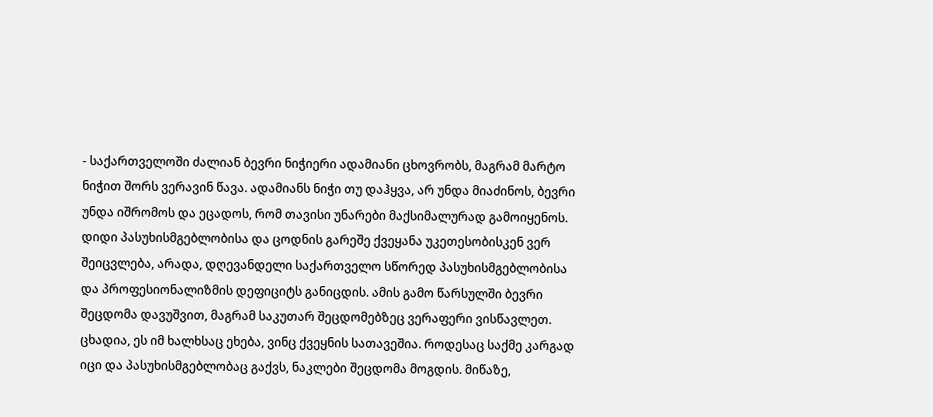- საქართველოში ძალიან ბევრი ნიჭიერი ადამიანი ცხოვრობს, მაგრამ მარტო ნიჭით შორს ვერავინ წავა. ადამიანს ნიჭი თუ დაჰყვა, არ უნდა მიაძინოს, ბევრი უნდა იშრომოს და ეცადოს, რომ თავისი უნარები მაქსიმალურად გამოიყენოს. დიდი პასუხისმგებლობისა და ცოდნის გარეშე ქვეყანა უკეთესობისკენ ვერ შეიცვლება, არადა, დღევანდელი საქართველო სწორედ პასუხისმგებლობისა და პროფესიონალიზმის დეფიციტს განიცდის. ამის გამო წარსულში ბევრი შეცდომა დავუშვით, მაგრამ საკუთარ შეცდომებზეც ვერაფერი ვისწავლეთ. ცხადია, ეს იმ ხალხსაც ეხება, ვინც ქვეყნის სათავეშია. როდესაც საქმე კარგად იცი და პასუხისმგებლობაც გაქვს, ნაკლები შეცდომა მოგდის. მიწაზე,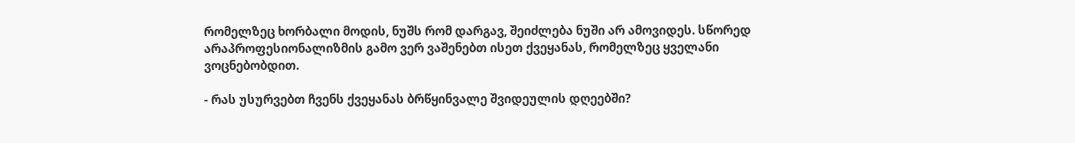რომელზეც ხორბალი მოდის, ნუშს რომ დარგავ, შეიძლება ნუში არ ამოვიდეს. სწორედ არაპროფესიონალიზმის გამო ვერ ვაშენებთ ისეთ ქვეყანას, რომელზეც ყველანი ვოცნებობდით.

- რას უსურვებთ ჩვენს ქვეყანას ბრწყინვალე შვიდეულის დღეებში?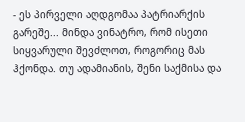- ეს პირველი აღდგომაა პატრიარქის გარეშე... მინდა ვინატრო, რომ ისეთი სიყვარული შევძლოთ, როგორიც მას ჰქონდა. თუ ადამიანის, შენი საქმისა და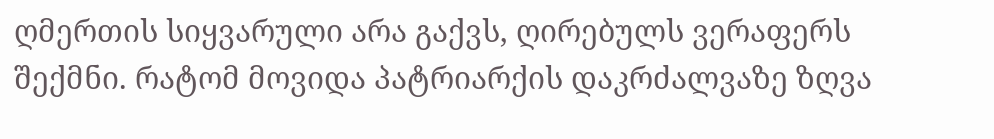ღმერთის სიყვარული არა გაქვს, ღირებულს ვერაფერს შექმნი. რატომ მოვიდა პატრიარქის დაკრძალვაზე ზღვა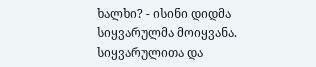ხალხი? - ისინი დიდმა სიყვარულმა მოიყვანა. სიყვარულითა და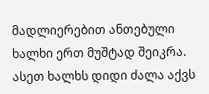მადლიერებით ანთებული ხალხი ერთ მუშტად შეიკრა. ასეთ ხალხს დიდი ძალა აქვს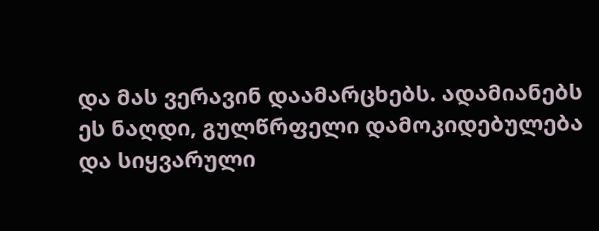და მას ვერავინ დაამარცხებს. ადამიანებს ეს ნაღდი, გულწრფელი დამოკიდებულება და სიყვარული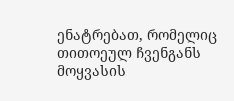ენატრებათ, რომელიც თითოეულ ჩვენგანს მოყვასის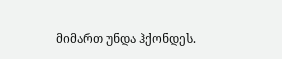მიმართ უნდა ჰქონდეს.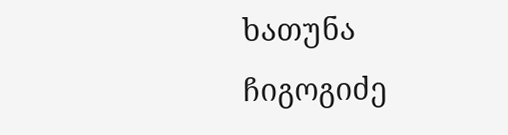ხათუნა ჩიგოგიძე